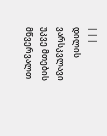| | |
დილის ვარსკვლავი უკვე მთების მწვერვალთ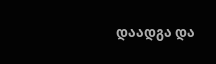დაადგა და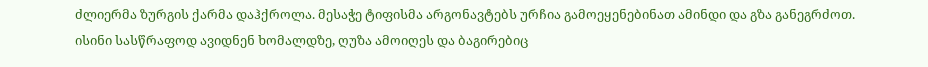ძლიერმა ზურგის ქარმა დაჰქროლა. მესაჭე ტიფისმა არგონავტებს ურჩია გამოეყენებინათ ამინდი და გზა განეგრძოთ. ისინი სასწრაფოდ ავიდნენ ხომალდზე, ღუზა ამოიღეს და ბაგირებიც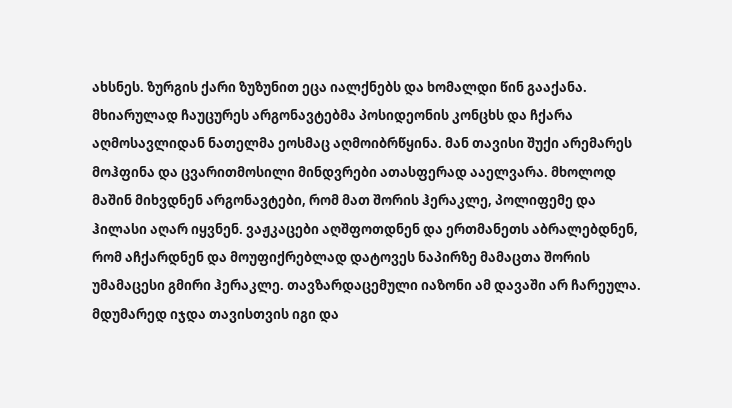ახსნეს. ზურგის ქარი ზუზუნით ეცა იალქნებს და ხომალდი წინ გააქანა. მხიარულად ჩაუცურეს არგონავტებმა პოსიდეონის კონცხს და ჩქარა აღმოსავლიდან ნათელმა ეოსმაც აღმოიბრწყინა. მან თავისი შუქი არემარეს მოჰფინა და ცვარითმოსილი მინდვრები ათასფერად ააელვარა. მხოლოდ მაშინ მიხვდნენ არგონავტები, რომ მათ შორის ჰერაკლე, პოლიფემე და ჰილასი აღარ იყვნენ. ვაჟკაცები აღშფოთდნენ და ერთმანეთს აბრალებდნენ, რომ აჩქარდნენ და მოუფიქრებლად დატოვეს ნაპირზე მამაცთა შორის უმამაცესი გმირი ჰერაკლე. თავზარდაცემული იაზონი ამ დავაში არ ჩარეულა. მდუმარედ იჯდა თავისთვის იგი და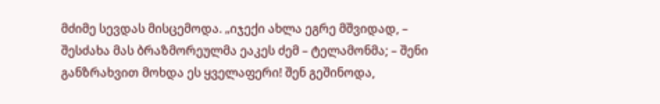მძიმე სევდას მისცემოდა. „იჯექი ახლა ეგრე მშვიდად, – შესძახა მას ბრაზმორეულმა ეაკეს ძემ – ტელამონმა; – შენი განზრახვით მოხდა ეს ყველაფერი! შენ გეშინოდა,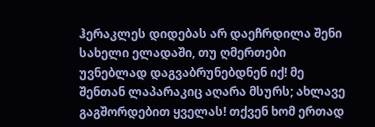ჰერაკლეს დიდებას არ დაეჩრდილა შენი სახელი ელადაში, თუ ღმერთები უვნებლად დაგვაბრუნებდნენ იქ! მე შენთან ლაპარაკიც აღარა მსურს; ახლავე გაგშორდებით ყველას! თქვენ ხომ ერთად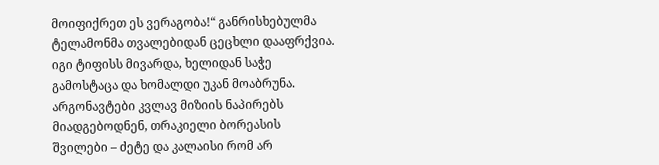მოიფიქრეთ ეს ვერაგობა!“ განრისხებულმა ტელამონმა თვალებიდან ცეცხლი დააფრქვია. იგი ტიფისს მივარდა, ხელიდან საჭე გამოსტაცა და ხომალდი უკან მოაბრუნა. არგონავტები კვლავ მიზიის ნაპირებს მიადგებოდნენ, თრაკიელი ბორეასის შვილები – ძეტე და კალაისი რომ არ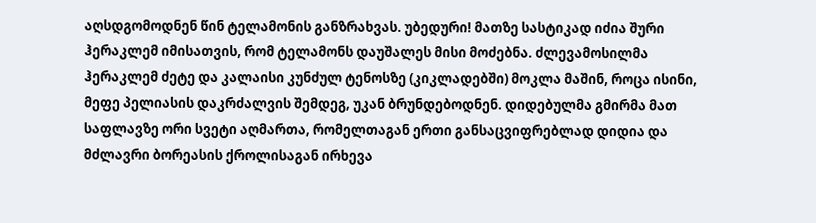აღსდგომოდნენ წინ ტელამონის განზრახვას. უბედური! მათზე სასტიკად იძია შური ჰერაკლემ იმისათვის, რომ ტელამონს დაუშალეს მისი მოძებნა. ძლევამოსილმა ჰერაკლემ ძეტე და კალაისი კუნძულ ტენოსზე (კიკლადებში) მოკლა მაშინ, როცა ისინი, მეფე პელიასის დაკრძალვის შემდეგ, უკან ბრუნდებოდნენ. დიდებულმა გმირმა მათ საფლავზე ორი სვეტი აღმართა, რომელთაგან ერთი განსაცვიფრებლად დიდია და მძლავრი ბორეასის ქროლისაგან ირხევა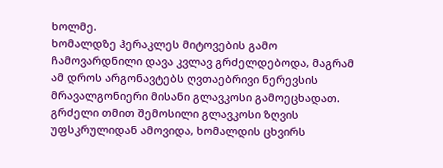ხოლმე.
ხომალდზე ჰერაკლეს მიტოვების გამო ჩამოვარდნილი დავა კვლავ გრძელდებოდა, მაგრამ ამ დროს არგონავტებს ღვთაებრივი ნერევსის მრავალგონიერი მისანი გლავკოსი გამოეცხადათ. გრძელი თმით შემოსილი გლავკოსი ზღვის უფსკრულიდან ამოვიდა, ხომალდის ცხვირს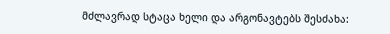მძლავრად სტაცა ხელი და არგონავტებს შესძახა: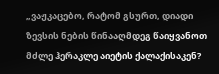„ვაჟკაცებო, რატომ გსურთ, დიადი ზევსის ნების წინააღმდეგ წაიყვანოთ მძლე ჰერაკლე აიეტის ქალაქისაკენ?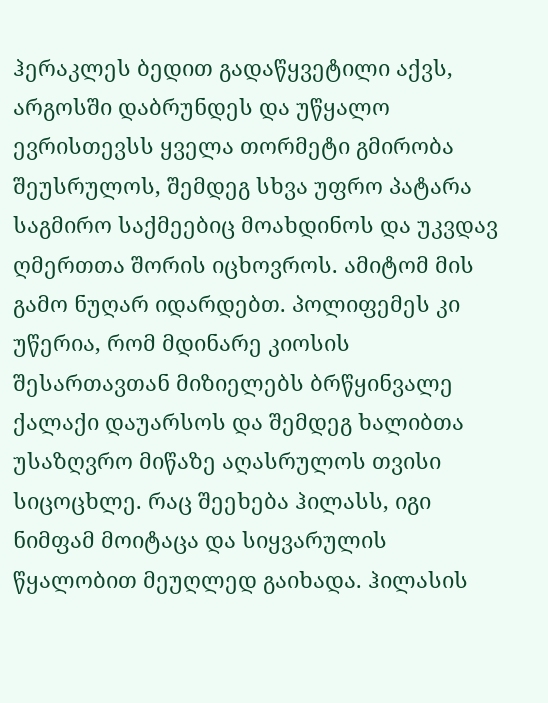ჰერაკლეს ბედით გადაწყვეტილი აქვს, არგოსში დაბრუნდეს და უწყალო ევრისთევსს ყველა თორმეტი გმირობა შეუსრულოს, შემდეგ სხვა უფრო პატარა საგმირო საქმეებიც მოახდინოს და უკვდავ ღმერთთა შორის იცხოვროს. ამიტომ მის გამო ნუღარ იდარდებთ. პოლიფემეს კი უწერია, რომ მდინარე კიოსის შესართავთან მიზიელებს ბრწყინვალე ქალაქი დაუარსოს და შემდეგ ხალიბთა უსაზღვრო მიწაზე აღასრულოს თვისი სიცოცხლე. რაც შეეხება ჰილასს, იგი ნიმფამ მოიტაცა და სიყვარულის წყალობით მეუღლედ გაიხადა. ჰილასის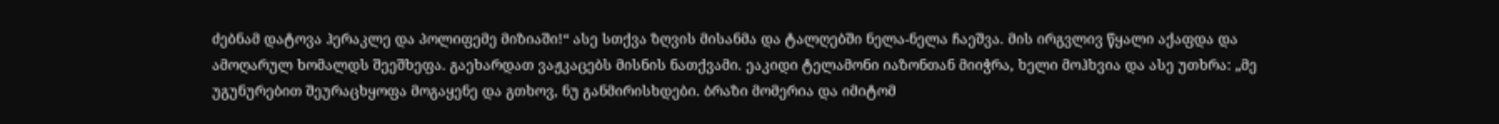ძებნამ დატოვა ჰერაკლე და პოლიფემე მიზიაში!“ ასე სთქვა ზღვის მისანმა და ტალღებში ნელა-ნელა ჩაეშვა. მის ირგვლივ წყალი აქაფდა და ამოღარულ ხომალდს შეეშხეფა. გაეხარდათ ვაჟკაცებს მისნის ნათქვამი. ეაკიდი ტელამონი იაზონთან მიიჭრა, ხელი მოჰხვია და ასე უთხრა: „მე უგუნურებით შეურაცხყოფა მოგაყენე და გთხოვ, ნუ განმირისხდები. ბრაზი მომერია და იმიტომ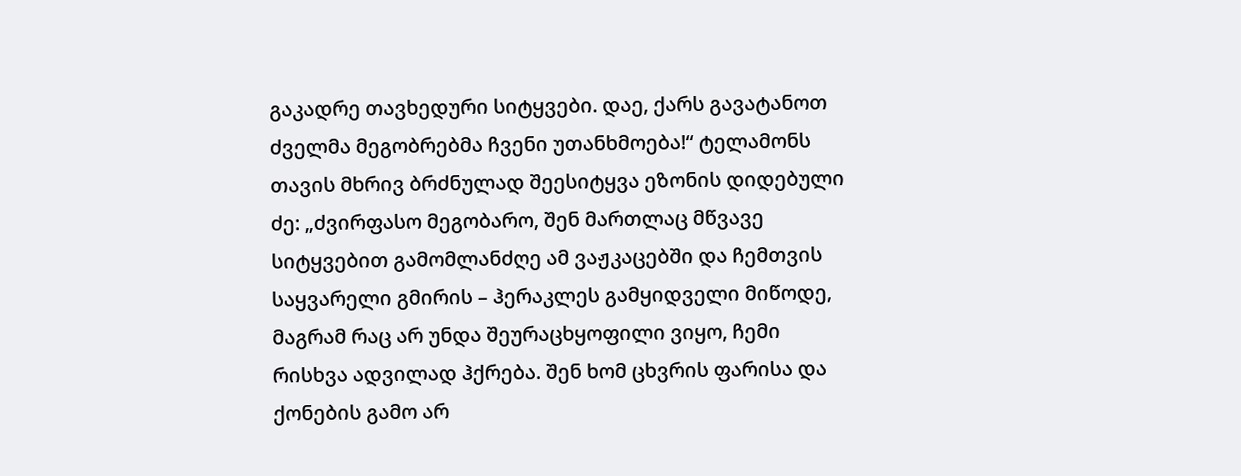გაკადრე თავხედური სიტყვები. დაე, ქარს გავატანოთ ძველმა მეგობრებმა ჩვენი უთანხმოება!“ ტელამონს თავის მხრივ ბრძნულად შეესიტყვა ეზონის დიდებული ძე: „ძვირფასო მეგობარო, შენ მართლაც მწვავე სიტყვებით გამომლანძღე ამ ვაჟკაცებში და ჩემთვის საყვარელი გმირის – ჰერაკლეს გამყიდველი მიწოდე, მაგრამ რაც არ უნდა შეურაცხყოფილი ვიყო, ჩემი რისხვა ადვილად ჰქრება. შენ ხომ ცხვრის ფარისა და ქონების გამო არ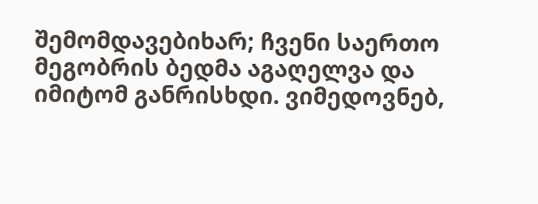შემომდავებიხარ; ჩვენი საერთო მეგობრის ბედმა აგაღელვა და იმიტომ განრისხდი. ვიმედოვნებ,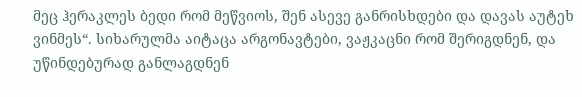მეც ჰერაკლეს ბედი რომ მეწვიოს, შენ ასევე განრისხდები და დავას აუტეხ ვინმეს“. სიხარულმა აიტაცა არგონავტები, ვაჟკაცნი რომ შერიგდნენ, და უწინდებურად განლაგდნენ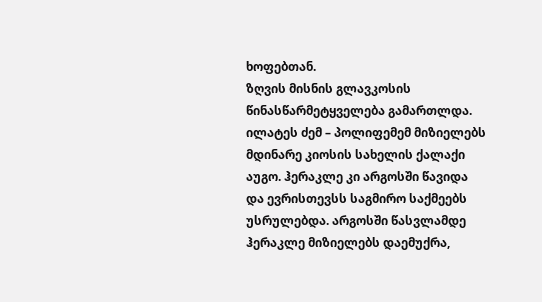ხოფებთან.
ზღვის მისნის გლავკოსის წინასწარმეტყველება გამართლდა. ილატეს ძემ – პოლიფემემ მიზიელებს მდინარე კიოსის სახელის ქალაქი აუგო. ჰერაკლე კი არგოსში წავიდა და ევრისთევსს საგმირო საქმეებს უსრულებდა. არგოსში წასვლამდე ჰერაკლე მიზიელებს დაემუქრა,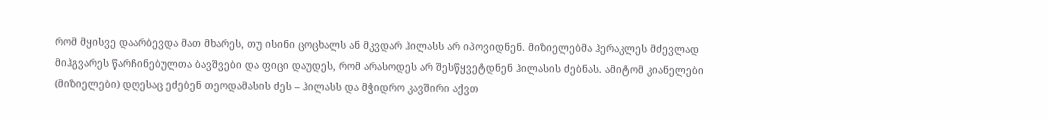რომ მყისვე დაარბევდა მათ მხარეს, თუ ისინი ცოცხალს ან მკვდარ ჰილასს არ იპოვიდნენ. მიზიელებმა ჰერაკლეს მძევლად მიჰგვარეს წარჩინებულთა ბავშვები და ფიცი დაუდეს, რომ არასოდეს არ შესწყვეტდნენ ჰილასის ძებნას. ამიტომ კიანელები (მიზიელები) დღესაც ეძებენ თეოდამასის ძეს – ჰილასს და მჭიდრო კავშირი აქვთ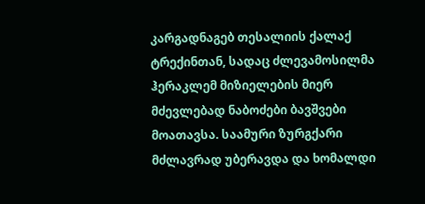კარგადნაგებ თესალიის ქალაქ ტრექინთან, სადაც ძლევამოსილმა ჰერაკლემ მიზიელების მიერ მძევლებად ნაბოძები ბავშვები მოათავსა. საამური ზურგქარი მძლავრად უბერავდა და ხომალდი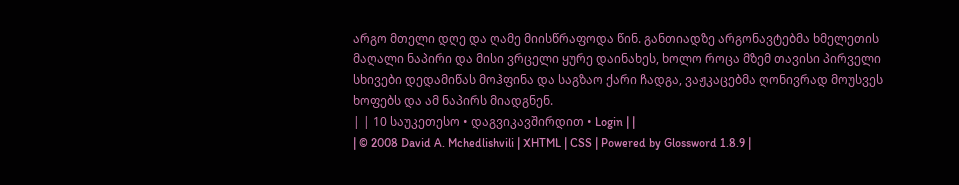არგო მთელი დღე და ღამე მიისწრაფოდა წინ. განთიადზე არგონავტებმა ხმელეთის მაღალი ნაპირი და მისი ვრცელი ყურე დაინახეს, ხოლო როცა მზემ თავისი პირველი სხივები დედამიწას მოჰფინა და საგზაო ქარი ჩადგა, ვაჟკაცებმა ღონივრად მოუსვეს ხოფებს და ამ ნაპირს მიადგნენ.
| | 10 საუკეთესო • დაგვიკავშირდით • Login | |
| © 2008 David A. Mchedlishvili | XHTML | CSS | Powered by Glossword 1.8.9 |